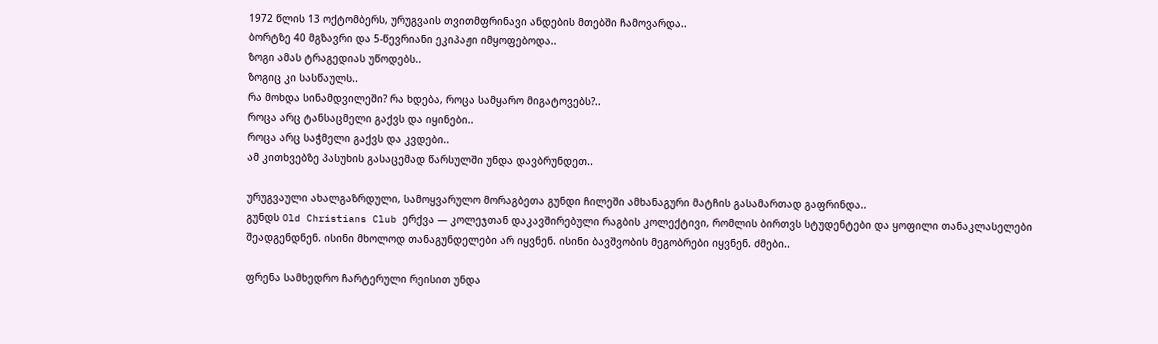1972 წლის 13 ოქტომბერს, ურუგვაის თვითმფრინავი ანდების მთებში ჩამოვარდა..
ბორტზე 40 მგზავრი და 5-წევრიანი ეკიპაჟი იმყოფებოდა..
ზოგი ამას ტრაგედიას უწოდებს..
ზოგიც კი სასწაულს..
რა მოხდა სინამდვილეში? რა ხდება, როცა სამყარო მიგატოვებს?..
როცა არც ტანსაცმელი გაქვს და იყინები..
როცა არც საჭმელი გაქვს და კვდები..
ამ კითხვებზე პასუხის გასაცემად წარსულში უნდა დავბრუნდეთ..

ურუგვაული ახალგაზრდული, სამოყვარულო მორაგბეთა გუნდი ჩილეში ამხანაგური მატჩის გასამართად გაფრინდა..
გუნდს Old Christians Club ერქვა — კოლეჯთან დაკავშირებული რაგბის კოლექტივი, რომლის ბირთვს სტუდენტები და ყოფილი თანაკლასელები შეადგენდნენ. ისინი მხოლოდ თანაგუნდელები არ იყვნენ. ისინი ბავშვობის მეგობრები იყვნენ. ძმები..

ფრენა სამხედრო ჩარტერული რეისით უნდა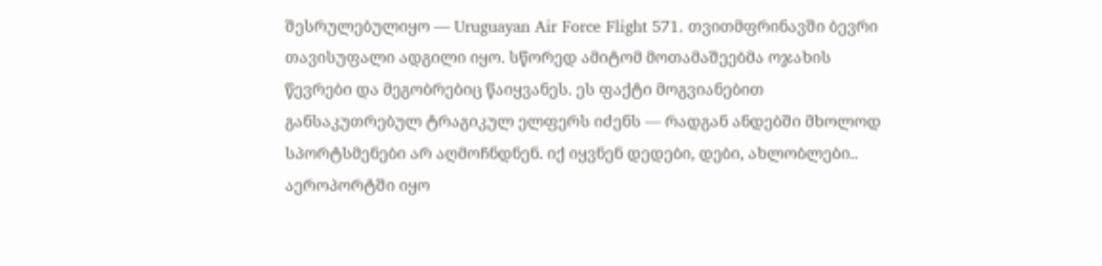შესრულებულიყო — Uruguayan Air Force Flight 571. თვითმფრინავში ბევრი თავისუფალი ადგილი იყო. სწორედ ამიტომ მოთამაშეებმა ოჯახის წევრები და მეგობრებიც წაიყვანეს. ეს ფაქტი მოგვიანებით განსაკუთრებულ ტრაგიკულ ელფერს იძენს — რადგან ანდებში მხოლოდ სპორტსმენები არ აღმოჩნდნენ. იქ იყვნენ დედები, დები, ახლობლები..
აეროპორტში იყო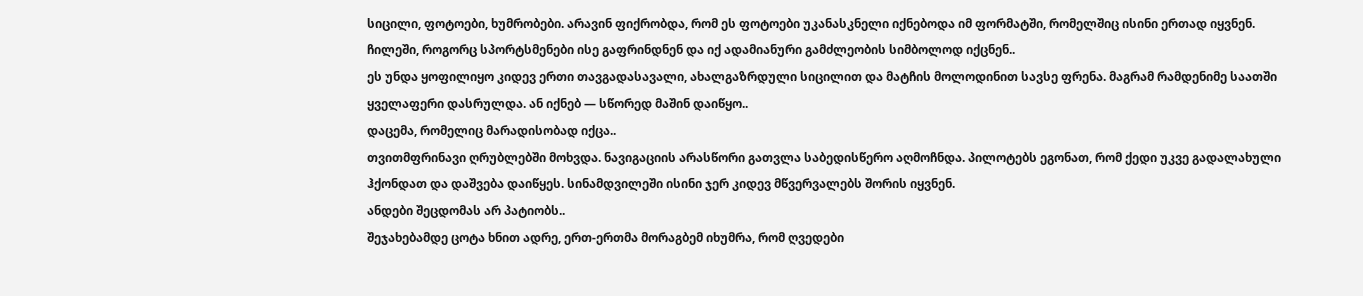სიცილი, ფოტოები, ხუმრობები. არავინ ფიქრობდა, რომ ეს ფოტოები უკანასკნელი იქნებოდა იმ ფორმატში, რომელშიც ისინი ერთად იყვნენ.
ჩილეში, როგორც სპორტსმენები ისე გაფრინდნენ და იქ ადამიანური გამძლეობის სიმბოლოდ იქცნენ..
ეს უნდა ყოფილიყო კიდევ ერთი თავგადასავალი, ახალგაზრდული სიცილით და მატჩის მოლოდინით სავსე ფრენა. მაგრამ რამდენიმე საათში ყველაფერი დასრულდა. ან იქნებ — სწორედ მაშინ დაიწყო..
დაცემა, რომელიც მარადისობად იქცა..
თვითმფრინავი ღრუბლებში მოხვდა. ნავიგაციის არასწორი გათვლა საბედისწერო აღმოჩნდა. პილოტებს ეგონათ, რომ ქედი უკვე გადალახული ჰქონდათ და დაშვება დაიწყეს. სინამდვილეში ისინი ჯერ კიდევ მწვერვალებს შორის იყვნენ.
ანდები შეცდომას არ პატიობს..
შეჯახებამდე ცოტა ხნით ადრე, ერთ-ერთმა მორაგბემ იხუმრა, რომ ღვედები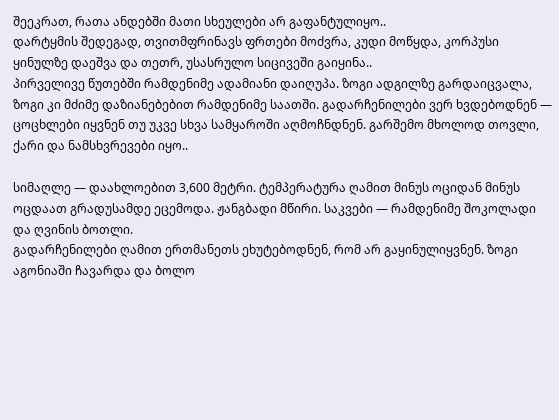შეეკრათ, რათა ანდებში მათი სხეულები არ გაფანტულიყო..
დარტყმის შედეგად, თვითმფრინავს ფრთები მოძვრა, კუდი მოწყდა, კორპუსი ყინულზე დაეშვა და თეთრ, უსასრულო სიცივეში გაიყინა..
პირველივე წუთებში რამდენიმე ადამიანი დაიღუპა. ზოგი ადგილზე გარდაიცვალა, ზოგი კი მძიმე დაზიანებებით რამდენიმე საათში. გადარჩენილები ვერ ხვდებოდნენ — ცოცხლები იყვნენ თუ უკვე სხვა სამყაროში აღმოჩნდნენ. გარშემო მხოლოდ თოვლი, ქარი და ნამსხვრევები იყო..

სიმაღლე — დაახლოებით 3,600 მეტრი. ტემპერატურა ღამით მინუს ოციდან მინუს ოცდაათ გრადუსამდე ეცემოდა. ჟანგბადი მწირი. საკვები — რამდენიმე შოკოლადი და ღვინის ბოთლი.
გადარჩენილები ღამით ერთმანეთს ეხუტებოდნენ, რომ არ გაყინულიყვნენ. ზოგი აგონიაში ჩავარდა და ბოლო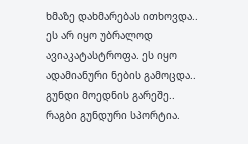ხმაზე დახმარებას ითხოვდა..
ეს არ იყო უბრალოდ ავიაკატასტროფა. ეს იყო ადამიანური ნების გამოცდა..
გუნდი მოედნის გარეშე..
რაგბი გუნდური სპორტია.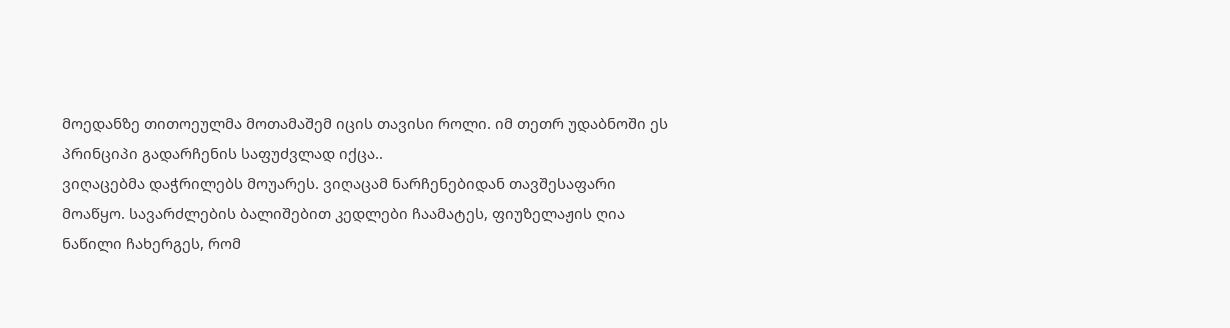მოედანზე თითოეულმა მოთამაშემ იცის თავისი როლი. იმ თეთრ უდაბნოში ეს პრინციპი გადარჩენის საფუძვლად იქცა..
ვიღაცებმა დაჭრილებს მოუარეს. ვიღაცამ ნარჩენებიდან თავშესაფარი მოაწყო. სავარძლების ბალიშებით კედლები ჩაამატეს, ფიუზელაჟის ღია ნაწილი ჩახერგეს, რომ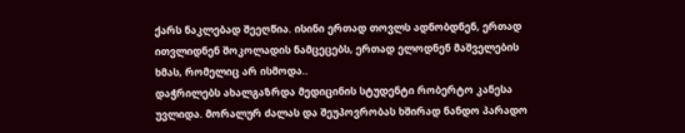ქარს ნაკლებად შეეღწია. ისინი ერთად თოვლს ადნობდნენ, ერთად ითვლიდნენ შოკოლადის ნამცეცებს, ერთად ელოდნენ მაშველების ხმას, რომელიც არ ისმოდა..
დაჭრილებს ახალგაზრდა მედიცინის სტუდენტი რობერტო კანესა უვლიდა. მორალურ ძალას და შეუპოვრობას ხშირად ნანდო პარადო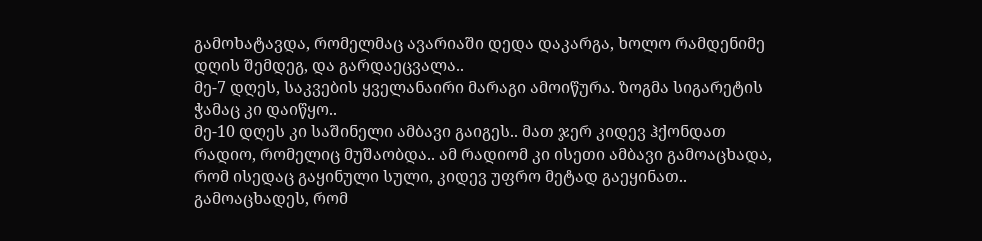გამოხატავდა, რომელმაც ავარიაში დედა დაკარგა, ხოლო რამდენიმე დღის შემდეგ, და გარდაეცვალა..
მე-7 დღეს, საკვების ყველანაირი მარაგი ამოიწურა. ზოგმა სიგარეტის ჭამაც კი დაიწყო..
მე-10 დღეს კი საშინელი ამბავი გაიგეს.. მათ ჯერ კიდევ ჰქონდათ რადიო, რომელიც მუშაობდა.. ამ რადიომ კი ისეთი ამბავი გამოაცხადა, რომ ისედაც გაყინული სული, კიდევ უფრო მეტად გაეყინათ..
გამოაცხადეს, რომ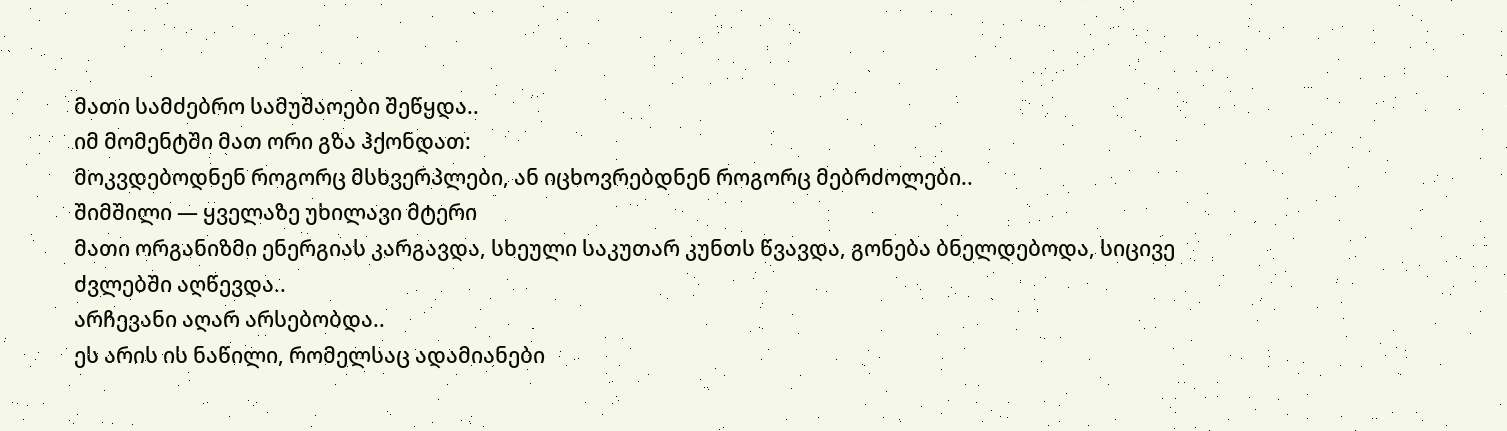მათი სამძებრო სამუშაოები შეწყდა..
იმ მომენტში მათ ორი გზა ჰქონდათ:
მოკვდებოდნენ როგორც მსხვერპლები, ან იცხოვრებდნენ როგორც მებრძოლები..
შიმშილი — ყველაზე უხილავი მტერი
მათი ორგანიზმი ენერგიას კარგავდა, სხეული საკუთარ კუნთს წვავდა, გონება ბნელდებოდა, სიცივე ძვლებში აღწევდა..
არჩევანი აღარ არსებობდა..
ეს არის ის ნაწილი, რომელსაც ადამიანები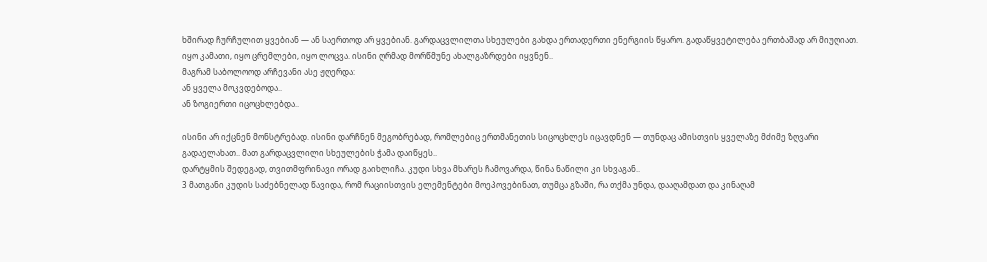ხშირად ჩურჩულით ყვებიან — ან საერთოდ არ ყვებიან. გარდაცვლილთა სხეულები გახდა ერთადერთი ენერგიის წყარო. გადაწყვეტილება ერთბაშად არ მიუღიათ. იყო კამათი, იყო ცრემლები, იყო ლოცვა. ისინი ღრმად მორწმუნე ახალგაზრდები იყვნენ..
მაგრამ საბოლოოდ არჩევანი ასე ჟღერდა:
ან ყველა მოკვდებოდა..
ან ზოგიერთი იცოცხლებდა..

ისინი არ იქცნენ მონსტრებად. ისინი დარჩნენ მეგობრებად, რომლებიც ერთმანეთის სიცოცხლეს იცავდნენ — თუნდაც ამისთვის ყველაზე მძიმე ზღვარი გადაელახათ.. მათ გარდაცვლილი სხეულების ჭამა დაიწყეს..
დარტყმის შედეგად, თვითმფრინავი ორად გაიხლიჩა. კუდი სხვა მხარეს ჩამოვარდა, წინა ნაწილი კი სხვაგან..
3 მათგანი კუდის საძებნელად წავიდა, რომ რაციისთვის ელემენტები მოეპოვებინათ, თუმცა გზაში, რა თქმა უნდა, დააღამდათ და კინაღამ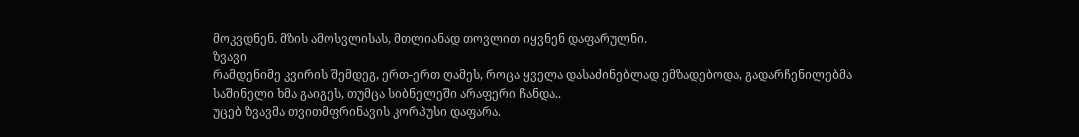მოკვდნენ. მზის ამოსვლისას, მთლიანად თოვლით იყვნენ დაფარულნი.
ზვავი
რამდენიმე კვირის შემდეგ, ერთ-ერთ ღამეს, როცა ყველა დასაძინებლად ემზადებოდა, გადარჩენილებმა საშინელი ხმა გაიგეს, თუმცა სიბნელეში არაფერი ჩანდა..
უცებ ზვავმა თვითმფრინავის კორპუსი დაფარა.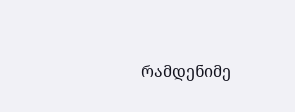რამდენიმე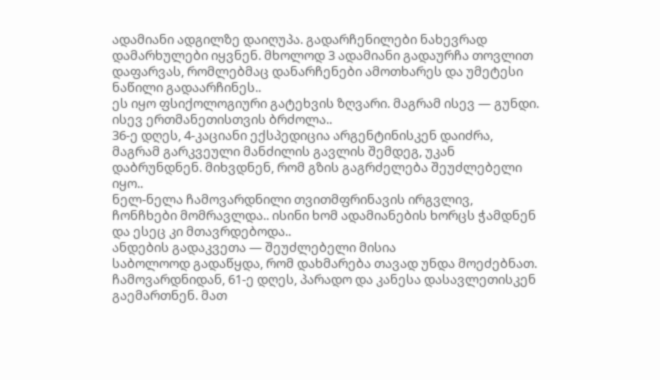ადამიანი ადგილზე დაიღუპა. გადარჩენილები ნახევრად დამარხულები იყვნენ. მხოლოდ 3 ადამიანი გადაურჩა თოვლით დაფარვას, რომლებმაც დანარჩენები ამოთხარეს და უმეტესი ნაწილი გადაარჩინეს..
ეს იყო ფსიქოლოგიური გატეხვის ზღვარი. მაგრამ ისევ — გუნდი. ისევ ერთმანეთისთვის ბრძოლა..
36-ე დღეს, 4-კაციანი ექსპედიცია არგენტინისკენ დაიძრა, მაგრამ გარკვეული მანძილის გავლის შემდეგ, უკან დაბრუნდნენ. მიხვდნენ, რომ გზის გაგრძელება შეუძლებელი იყო..
ნელ-ნელა ჩამოვარდნილი თვითმფრინავის ირგვლივ, ჩონჩხები მომრავლდა.. ისინი ხომ ადამიანების ხორცს ჭამდნენ და ესეც კი მთავრდებოდა..
ანდების გადაკვეთა — შეუძლებელი მისია
საბოლოოდ გადაწყდა, რომ დახმარება თავად უნდა მოეძებნათ. ჩამოვარდნიდან, 61-ე დღეს, პარადო და კანესა დასავლეთისკენ გაემართნენ. მათ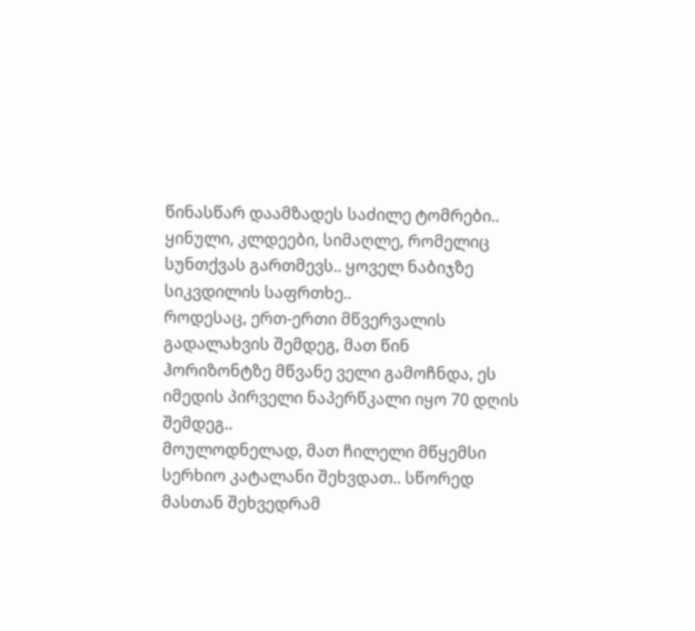წინასწარ დაამზადეს საძილე ტომრები..
ყინული, კლდეები, სიმაღლე, რომელიც სუნთქვას გართმევს.. ყოველ ნაბიჯზე სიკვდილის საფრთხე..
როდესაც, ერთ-ერთი მწვერვალის გადალახვის შემდეგ, მათ წინ ჰორიზონტზე მწვანე ველი გამოჩნდა, ეს იმედის პირველი ნაპერწკალი იყო 70 დღის შემდეგ..
მოულოდნელად, მათ ჩილელი მწყემსი სერხიო კატალანი შეხვდათ.. სწორედ მასთან შეხვედრამ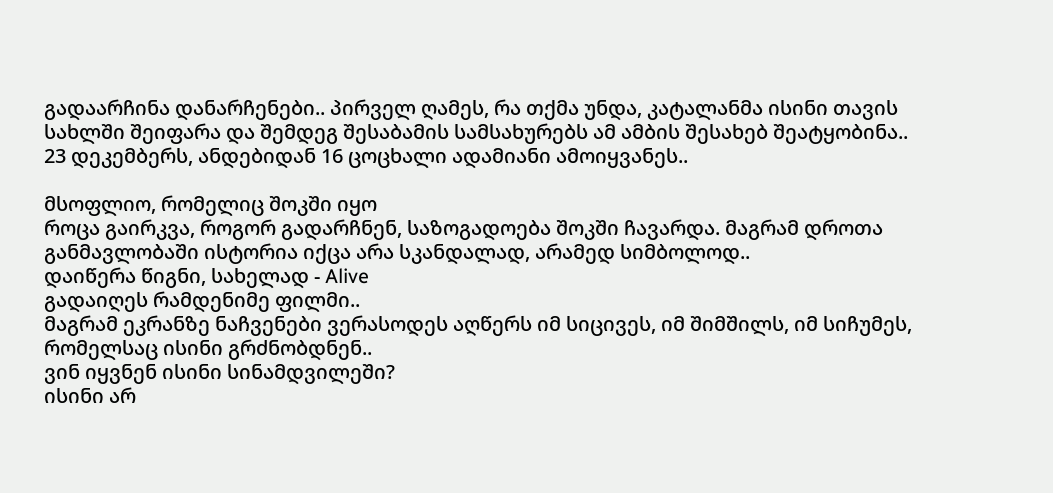გადაარჩინა დანარჩენები.. პირველ ღამეს, რა თქმა უნდა, კატალანმა ისინი თავის სახლში შეიფარა და შემდეგ შესაბამის სამსახურებს ამ ამბის შესახებ შეატყობინა..
23 დეკემბერს, ანდებიდან 16 ცოცხალი ადამიანი ამოიყვანეს..

მსოფლიო, რომელიც შოკში იყო
როცა გაირკვა, როგორ გადარჩნენ, საზოგადოება შოკში ჩავარდა. მაგრამ დროთა განმავლობაში ისტორია იქცა არა სკანდალად, არამედ სიმბოლოდ..
დაიწერა წიგნი, სახელად - Alive
გადაიღეს რამდენიმე ფილმი..
მაგრამ ეკრანზე ნაჩვენები ვერასოდეს აღწერს იმ სიცივეს, იმ შიმშილს, იმ სიჩუმეს, რომელსაც ისინი გრძნობდნენ..
ვინ იყვნენ ისინი სინამდვილეში?
ისინი არ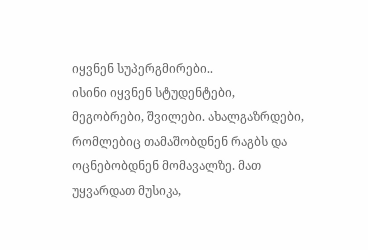იყვნენ სუპერგმირები..
ისინი იყვნენ სტუდენტები, მეგობრები, შვილები. ახალგაზრდები, რომლებიც თამაშობდნენ რაგბს და ოცნებობდნენ მომავალზე. მათ უყვარდათ მუსიკა,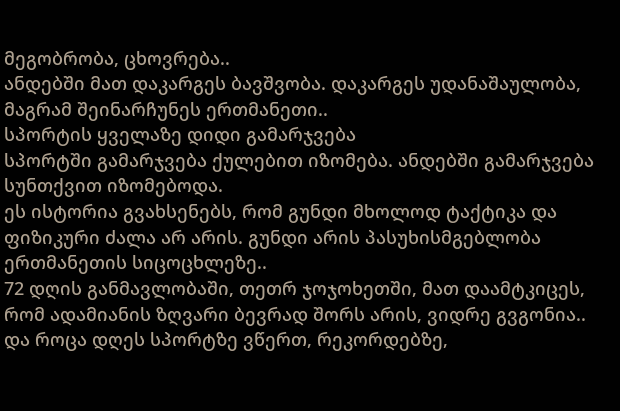მეგობრობა, ცხოვრება..
ანდებში მათ დაკარგეს ბავშვობა. დაკარგეს უდანაშაულობა, მაგრამ შეინარჩუნეს ერთმანეთი..
სპორტის ყველაზე დიდი გამარჯვება
სპორტში გამარჯვება ქულებით იზომება. ანდებში გამარჯვება სუნთქვით იზომებოდა.
ეს ისტორია გვახსენებს, რომ გუნდი მხოლოდ ტაქტიკა და ფიზიკური ძალა არ არის. გუნდი არის პასუხისმგებლობა ერთმანეთის სიცოცხლეზე..
72 დღის განმავლობაში, თეთრ ჯოჯოხეთში, მათ დაამტკიცეს, რომ ადამიანის ზღვარი ბევრად შორს არის, ვიდრე გვგონია..
და როცა დღეს სპორტზე ვწერთ, რეკორდებზე,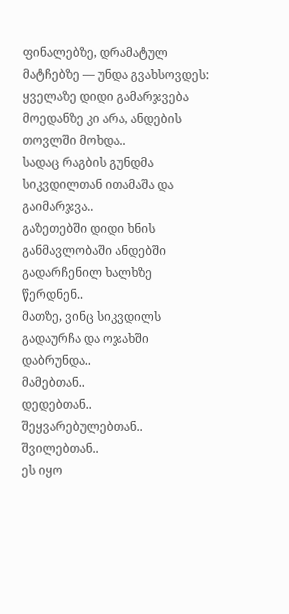ფინალებზე, დრამატულ მატჩებზე — უნდა გვახსოვდეს:
ყველაზე დიდი გამარჯვება მოედანზე კი არა, ანდების თოვლში მოხდა..
სადაც რაგბის გუნდმა სიკვდილთან ითამაშა და გაიმარჯვა..
გაზეთებში დიდი ხნის განმავლობაში ანდებში გადარჩენილ ხალხზე წერდნენ..
მათზე, ვინც სიკვდილს გადაურჩა და ოჯახში დაბრუნდა..
მამებთან..
დედებთან..
შეყვარებულებთან..
შვილებთან..
ეს იყო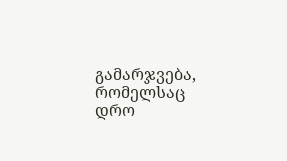გამარჯვება, რომელსაც დრო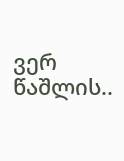ვერ წაშლის..